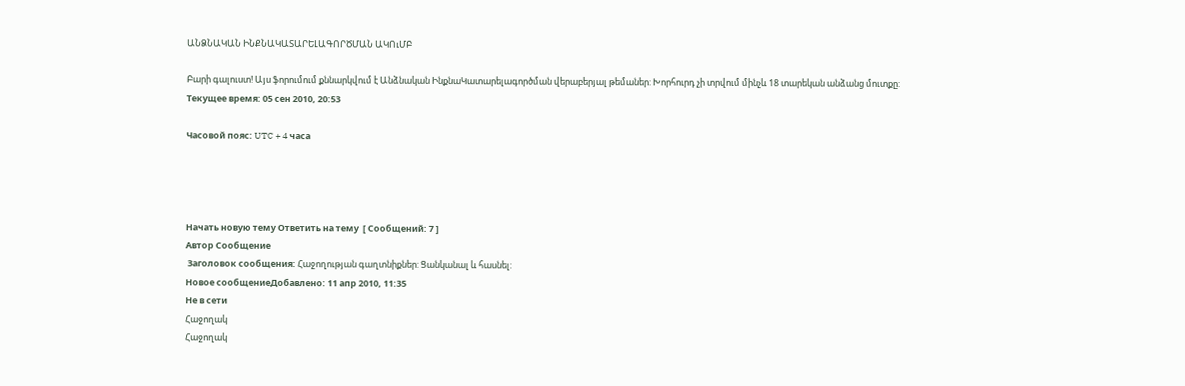ԱՆՁՆԱԿԱՆ ԻՆՔՆԱԿԱՏԱՐԵԼԱԳՈՐԾՄԱՆ ԱԿՈւՄԲ

Բարի գալուստ! Այս ֆորումում քննարկվում է Անձնական ԻնքնաԿատարելագործման վերաբերյալ թեմաներ: Խորհուրդ չի տրվում մինչև 18 տարեկան անձանց մուտքը:
Текущее время: 05 сен 2010, 20:53

Часовой пояс: UTC + 4 часа




Начать новую тему Ответить на тему  [ Сообщений: 7 ]
Автор Сообщение
 Заголовок сообщения: Հաջողության գաղտնիքներ: Ցանկանալ և հասնել:
Новое сообщениеДобавлено: 11 апр 2010, 11:35
Не в сети
Հաջողակ
Հաջողակ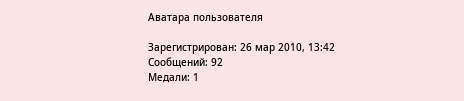Аватара пользователя

Зарегистрирован: 26 мар 2010, 13:42
Сообщений: 92
Медали: 1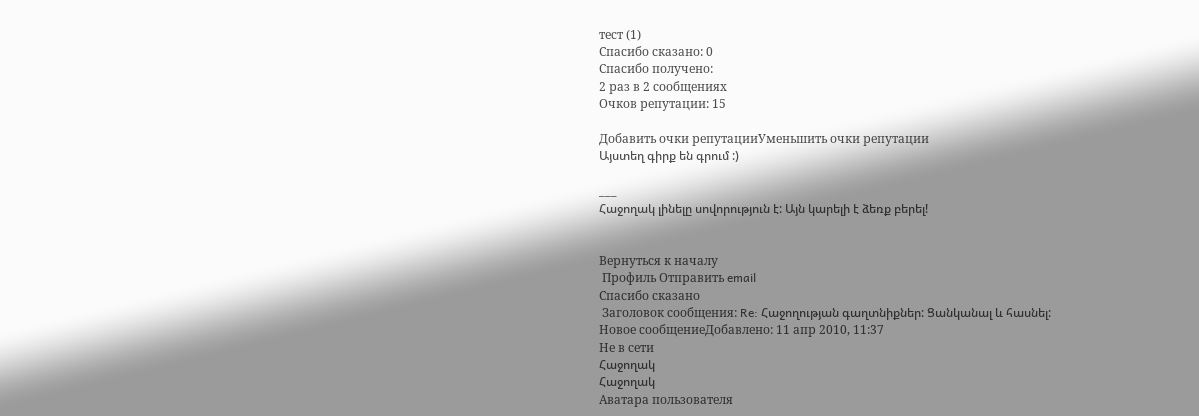тест (1)
Cпасибо сказано: 0
Спасибо получено:
2 раз в 2 сообщениях
Очков репутации: 15

Добавить очки репутацииУменьшить очки репутации
Այստեղ գիրք են գրում :)

___
Հաջողակ լինելը սովորություն է: Այն կարելի է ձեռք բերել!


Вернуться к началу
 Профиль Отправить email
Cпасибо сказано
 Заголовок сообщения: Re: Հաջողության գաղտնիքներ: Ցանկանալ և հասնել:
Новое сообщениеДобавлено: 11 апр 2010, 11:37
Не в сети
Հաջողակ
Հաջողակ
Аватара пользователя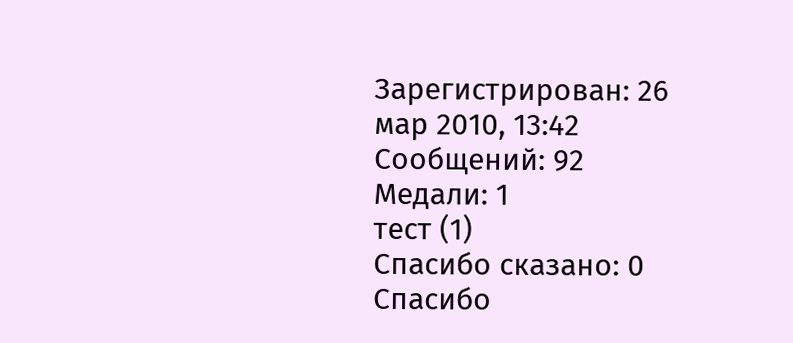Зарегистрирован: 26 мар 2010, 13:42
Сообщений: 92
Медали: 1
тест (1)
Cпасибо сказано: 0
Спасибо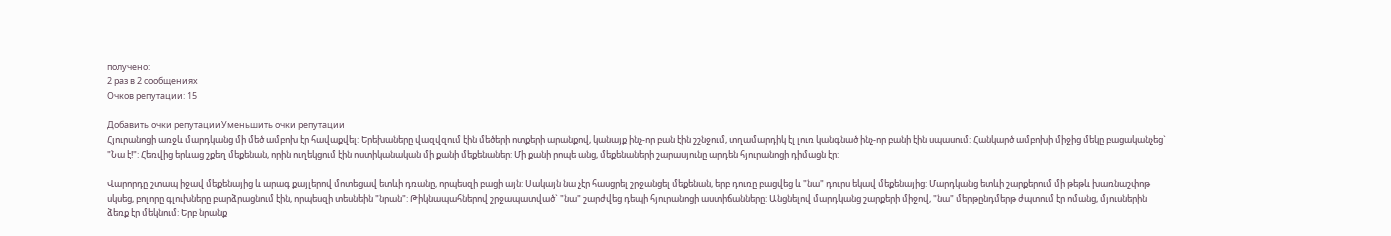получено:
2 раз в 2 сообщениях
Очков репутации: 15

Добавить очки репутацииУменьшить очки репутации
Հյուրանոցի առջև մարդկանց մի մեծ ամբոխ էր հավաքվել: Երեխաները վազվզում էին մեծերի ոտքերի արանքով, կանայք ինչ-որ բան էին շշնջում, տղամարդիկ էլ լուռ կանգնած ինչ-որ բանի էին սպասում: Հանկարծ ամբոխի միջից մեկը բացականչեց` "Նա է!": Հեռվից երևաց շքեղ մեքենան, որին ուղեկցում էին ոստիկանական մի քանի մեքենաներ: Մի քանի րոպե անց, մեքենաների շարասյունը արդեն հյուրանոցի դիմացն էր:

Վարորդը շտապ իջավ մեքենայից և արագ քայլերով մոտեցավ ետևի դռանը, որպեսզի բացի այն: Սակայն նա չէր հասցրել շրջանցել մեքենան, երբ դուռը բացվեց և "նա" դուրս եկավ մեքենայից: Մարդկանց ետևի շարքերում մի թեթև խառնաշփոթ սկսեց, բոլորը գլուխները բարձրացնում էին, որպեսզի տեսնեին "նրան": Թիկնապահներով շրջապատված` "նա" շարժվեց դեպի հյուրանոցի աստիճանները: Անցնելով մարդկանց շարքերի միջով, "նա" մերթընդմերթ ժպտում էր ոմանց, մյուսներին ձեռք էր մեկնում: Երբ նրանք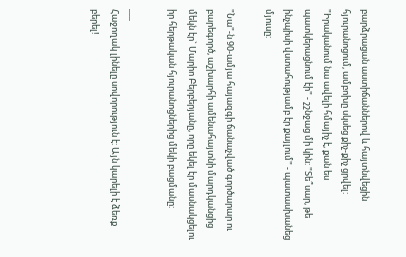բարձրացան աստիճաններով և հայտնվեցին հյուրանոցում, ամբոխը սկսեց քիչ-քիչ ցրվել: "Իրականում նա ավելի հմայիչ է, քան ես պատկերացնում էի" - շշնջաց մի կին: "Տե՞սար, թե ինչպիսի վստահությամբ էր քայլում" - պատասխանեց մյուսը:

"Նա"-ն 90-ամյա հայազգի ճանաչված գործարար ու բարեգործ, աշխարհի ամենահայտնի մարդկանցից մեկն էր` Մարիո Բերբերյանը, որը եկել էր մասնակցելու իր հերթական հյուրանոցներից մեկի բացմանը:

___
Հաջողակ լինելը սովորություն է: Այն կարելի է ձեռք բերել!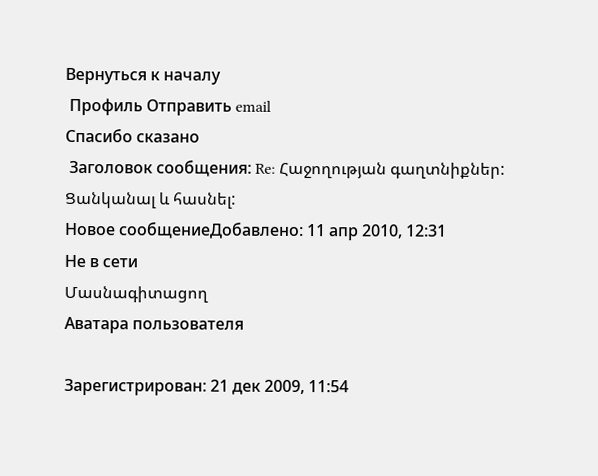Вернуться к началу
 Профиль Отправить email
Cпасибо сказано
 Заголовок сообщения: Re: Հաջողության գաղտնիքներ: Ցանկանալ և հասնել:
Новое сообщениеДобавлено: 11 апр 2010, 12:31
Не в сети
Մասնագիտացող
Аватара пользователя

Зарегистрирован: 21 дек 2009, 11:54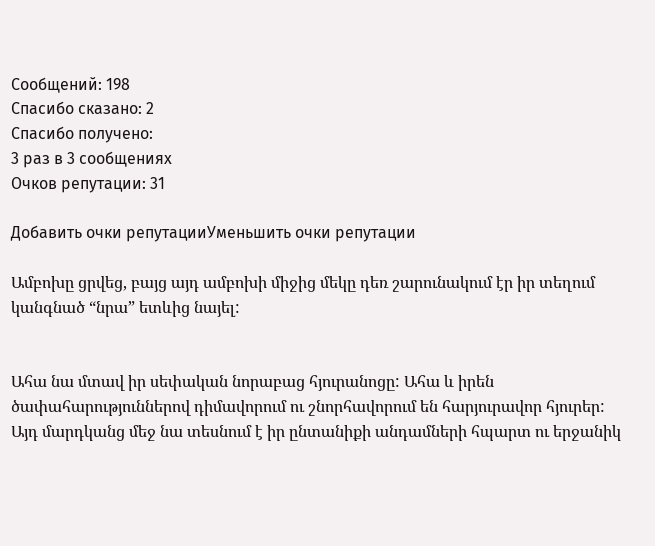Сообщений: 198
Cпасибо сказано: 2
Спасибо получено:
3 раз в 3 сообщениях
Очков репутации: 31

Добавить очки репутацииУменьшить очки репутации

Ամբոխը ցրվեց, բայց այդ ամբոխի միջից մեկը դեռ շարունակում էր իր տեղում կանգնած “նրա” ետևից նայել:


Ահա նա մտավ իր սեփական նորաբաց հյուրանոցը: Ահա և իրեն ծափահարություններով դիմավորում ու շնորհավորում են հարյուրավոր հյուրեր: Այդ մարդկանց մեջ նա տեսնում է իր ընտանիքի անդամների հպարտ ու երջանիկ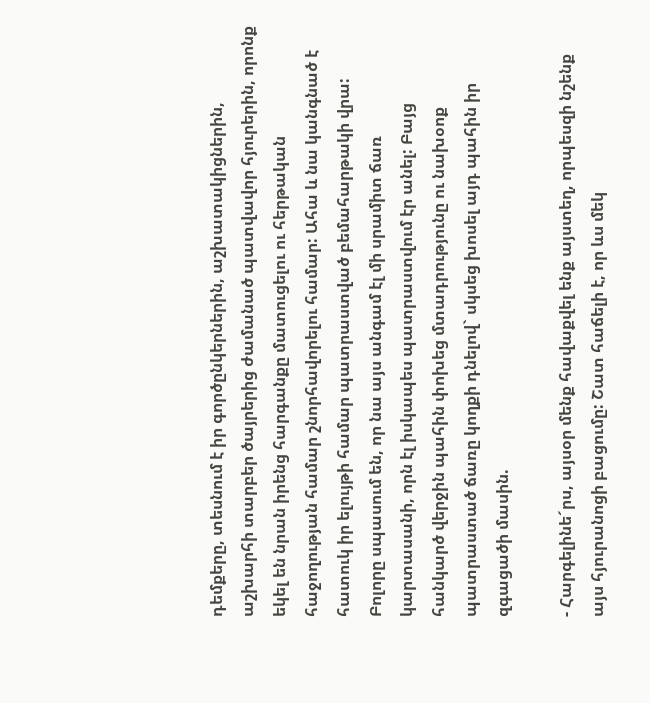դեմքերը, տեսնում է իր գործընկերներին, աշխատակիցներին, աշխարհի տարբեր ծայրերից ժամանած պատվավոր հյուրերին, որոնք եկել են նրան իրենց հարգանքը մատուցելու ու հերթական հաջողության համար շնորհավորելու համար: Ահա և նա կանգնած է հատուկ իր ելույթի համար պատրաստված բեմահարթակի վրա: Բոլորը սպասում են, որ նա այս անգամ էլ մի սրամիտ ճառ կարտասանի, որն էլ իսկապես պատրաստվում էր անել: Բայց հանկարծ վերջին պահին փոխեց մտադրությունը ու նախօոք պատրաստած ճառը կողքի դնելով` սկսեց խոսել այդ պահին իր զգացածի մասին.

- Հարգելինե´րս, այսօր մենք հավաքվել ենք այստեղ, որպեսզի նշենք այս հյուրանոցի բացումը: Շատ հաճելի է, որ ևս մեկ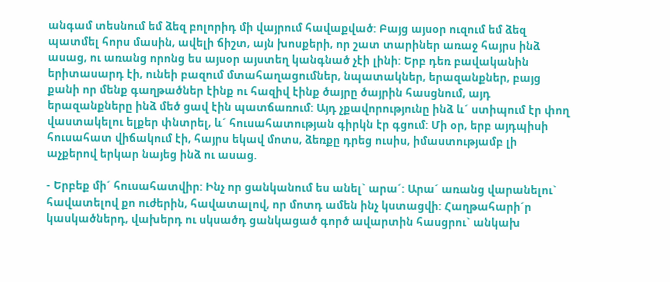անգամ տեսնում եմ ձեզ բոլորիդ մի վայրում հավաքված: Բայց այսօր ուզում եմ ձեզ պատմել հորս մասին, ավելի ճիշտ, այն խոսքերի, որ շատ տարիներ առաջ հայրս ինձ ասաց, ու առանց որոնց ես այսօր այստեղ կանգնած չէի լինի: Երբ դեռ բավականին երիտասարդ էի, ունեի բազում մտահաղացումներ, նպատակներ, երազանքներ, բայց քանի որ մենք գաղթածներ էինք ու հազիվ էինք ծայրը ծայրին հասցնում, այդ երազանքները ինձ մեծ ցավ էին պատճառում: Այդ չքավորությունը ինձ և´ ստիպում էր փող վաստակելու ելքեր փնտրել, և´ հուսահատության գիրկն էր գցում: Մի օր, երբ այդպիսի հուսահատ վիճակում էի, հայրս եկավ մոտս, ձեռքը դրեց ուսիս, իմաստությամբ լի աչքերով երկար նայեց ինձ ու ասաց.

- Երբեք մի´ հուսահատվիր: Ինչ որ ցանկանում ես անել` արա´: Արա´ առանց վարանելու` հավատելով քո ուժերին, հավատալով, որ մոտդ ամեն ինչ կստացվի: Հաղթահարի´ր կասկածներդ, վախերդ ու սկսածդ ցանկացած գործ ավարտին հասցրու` անկախ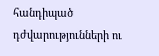հանդիպած դժվարությունների ու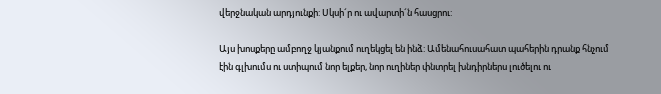վերջնական արդյունքի: Սկսի´ր ու ավարտի´ն հասցրու:

Այս խոսքերը ամբողջ կյանքում ուղեկցել են ինձ: Ամենահուսահատ պահերին դրանք հնչում էին գլխումս ու ստիպում նոր ելքեր, նոր ուղիներ փնտրել խնդիրներս լուծելու ու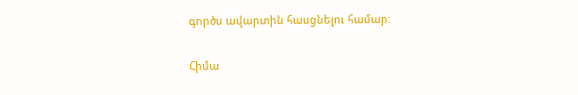գործս ավարտին հասցնելու համար:

Հիմա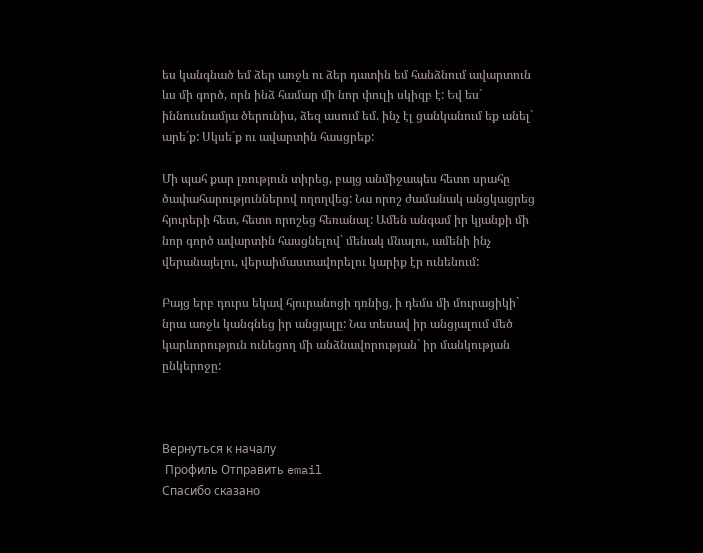ես կանգնած եմ ձեր առջև ու ձեր դատին եմ հանձնում ավարտուն ևս մի գործ, որն ինձ համար մի նոր փուլի սկիզբ է: Եվ ես` իննուսնամյա ծերունիս, ձեզ ասում եմ. ինչ էլ ցանկանում եք անել` արե´ք: Սկսե´ք ու ավարտին հասցրեք:

Մի պահ քար լռություն տիրեց, բայց անմիջապես հետո սրահը ծափահարություններով ողողվեց: Նա որոշ ժամանակ անցկացրեց հյուրերի հետ, հետո որոշեց հեռանալ: Ամեն անգամ իր կյանքի մի նոր գործ ավարտին հասցնելով` մենակ մնալու, ամենի ինչ վերանայելու, վերաիմաստավորելու կարիք էր ունենում:

Բայց երբ դուրս եկավ հյուրանոցի դռնից, ի դեմս մի մուրացիկի` նրա առջև կանգնեց իր անցյալը: Նա տեսավ իր անցյալում մեծ կարևորություն ունեցող մի անձնավորության` իր մանկության ընկերոջը:



Вернуться к началу
 Профиль Отправить email
Cпасибо сказано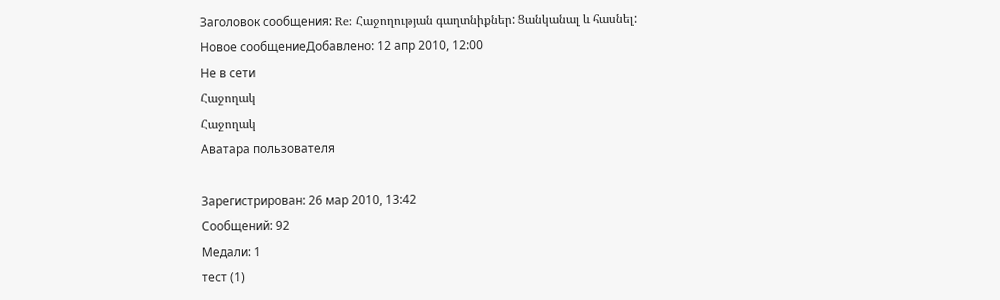Заголовок сообщения: Re: Հաջողության գաղտնիքներ: Ցանկանալ և հասնել:
Новое сообщениеДобавлено: 12 апр 2010, 12:00
Не в сети
Հաջողակ
Հաջողակ
Аватара пользователя

Зарегистрирован: 26 мар 2010, 13:42
Сообщений: 92
Медали: 1
тест (1)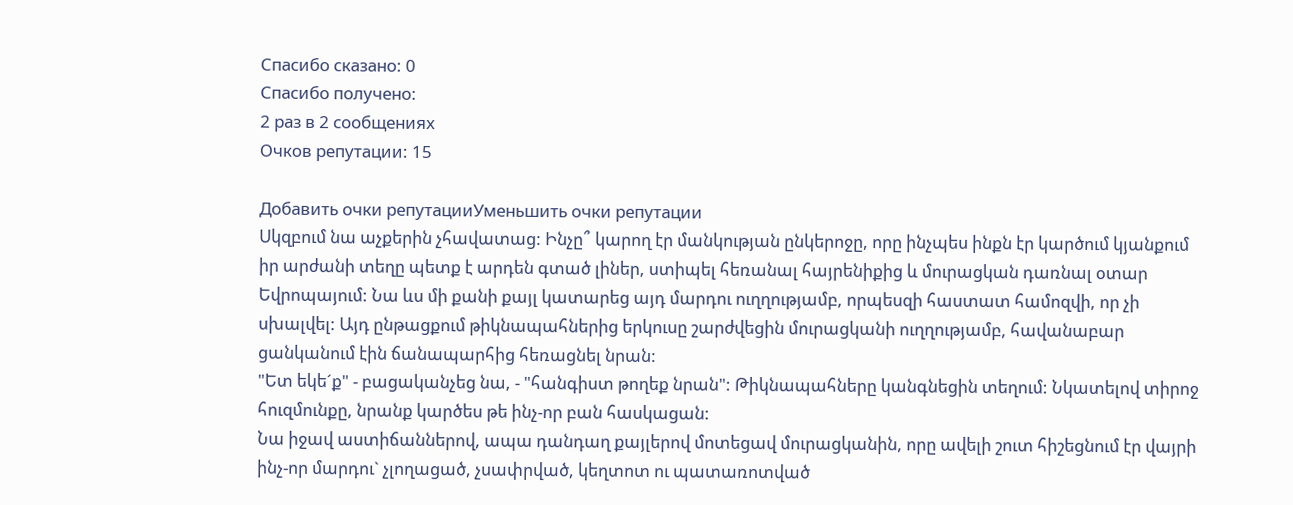Cпасибо сказано: 0
Спасибо получено:
2 раз в 2 сообщениях
Очков репутации: 15

Добавить очки репутацииУменьшить очки репутации
Սկզբում նա աչքերին չհավատաց: Ինչը՞ կարող էր մանկության ընկերոջը, որը ինչպես ինքն էր կարծում կյանքում իր արժանի տեղը պետք է արդեն գտած լիներ, ստիպել հեռանալ հայրենիքից և մուրացկան դառնալ օտար Եվրոպայում: Նա ևս մի քանի քայլ կատարեց այդ մարդու ուղղությամբ, որպեսզի հաստատ համոզվի, որ չի սխալվել: Այդ ընթացքում թիկնապահներից երկուսը շարժվեցին մուրացկանի ուղղությամբ, հավանաբար ցանկանում էին ճանապարհից հեռացնել նրան:
"Ետ եկե´ք" - բացականչեց նա, - "հանգիստ թողեք նրան": Թիկնապահները կանգնեցին տեղում: Նկատելով տիրոջ հուզմունքը, նրանք կարծես թե ինչ-որ բան հասկացան:
Նա իջավ աստիճաններով, ապա դանդաղ քայլերով մոտեցավ մուրացկանին, որը ավելի շուտ հիշեցնում էր վայրի ինչ-որ մարդու` չլողացած, չսափրված, կեղտոտ ու պատառոտված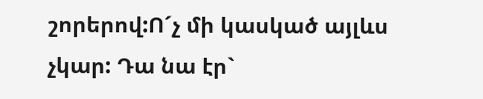շորերով:Ո´չ մի կասկած այլևս չկար: Դա նա էր`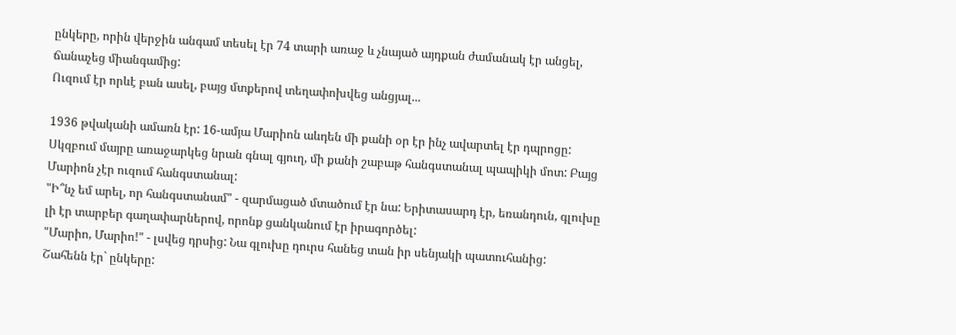ընկերը, որին վերջին անգամ տեսել էր 74 տարի առաջ և չնայած այդքան ժամանակ էր անցել, ճանաչեց միանգամից:
Ուզում էր որևէ բան ասել, բայց մտքերով տեղափոխվեց անցյալ...

1936 թվականի ամառն էր: 16-ամյա Մարիոն աևդեն մի քանի օր էր ինչ ավարտել էր դպրոցը: Սկզբում մայրը առաջարկեց նրան գնալ գյուղ, մի քանի շաբաթ հանգստանալ պապիկի մոտ: Բայց Մարիոն չէր ուզում հանգստանալ:
"Ի՞նչ եմ արել, որ հանգստանամ" - զարմացած մտածում էր նա: Երիտասարդ էր, եռանդուն, գլուխը լի էր տարբեր գաղափարներով, որոնք ցանկանում էր իրագործել:
"Մարիո, Մարիո!" - լսվեց դրսից: Նա գլուխը դուրս հանեց տան իր սենյակի պատուհանից:
Շահենն էր` ընկերը: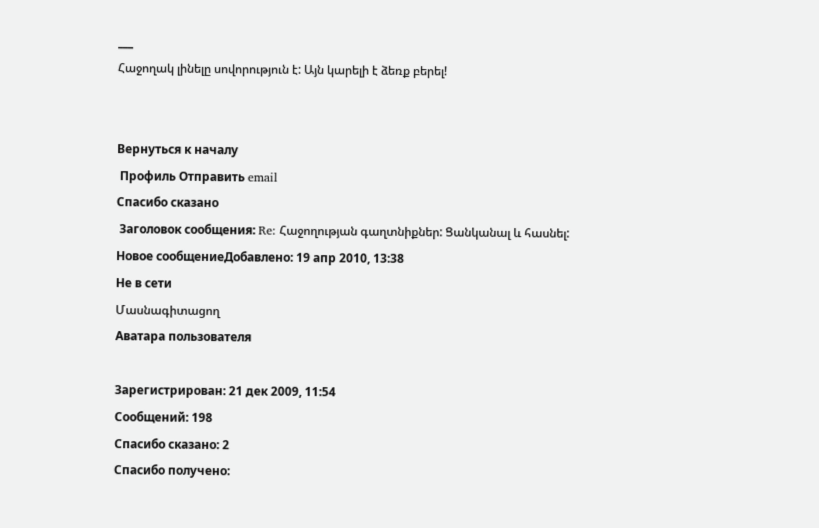___
Հաջողակ լինելը սովորություն է: Այն կարելի է ձեռք բերել!


Вернуться к началу
 Профиль Отправить email
Cпасибо сказано
 Заголовок сообщения: Re: Հաջողության գաղտնիքներ: Ցանկանալ և հասնել:
Новое сообщениеДобавлено: 19 апр 2010, 13:38
Не в сети
Մասնագիտացող
Аватара пользователя

Зарегистрирован: 21 дек 2009, 11:54
Сообщений: 198
Cпасибо сказано: 2
Спасибо получено: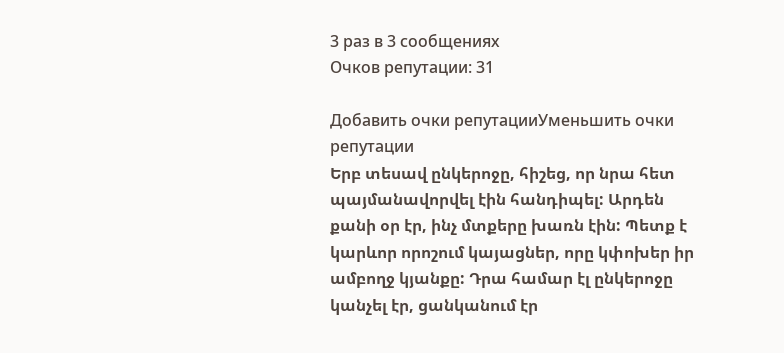3 раз в 3 сообщениях
Очков репутации: 31

Добавить очки репутацииУменьшить очки репутации
Երբ տեսավ ընկերոջը, հիշեց, որ նրա հետ պայմանավորվել էին հանդիպել: Արդեն քանի օր էր, ինչ մտքերը խառն էին: Պետք է կարևոր որոշում կայացներ, որը կփոխեր իր ամբողջ կյանքը: Դրա համար էլ ընկերոջը կանչել էր, ցանկանում էր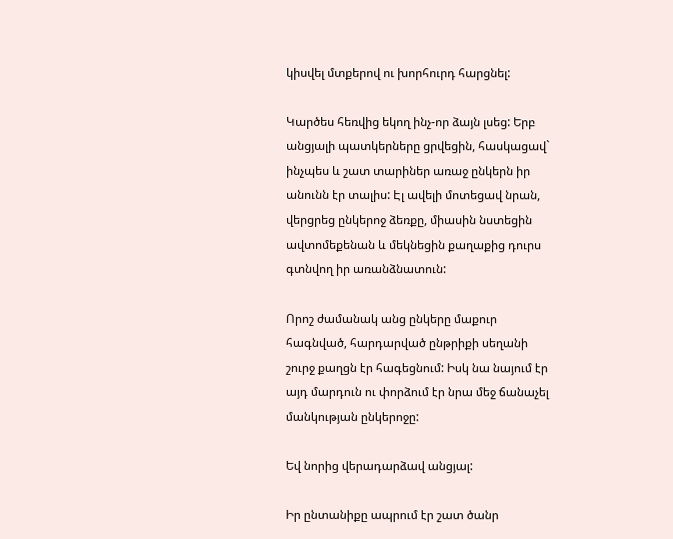կիսվել մտքերով ու խորհուրդ հարցնել:

Կարծես հեռվից եկող ինչ-որ ձայն լսեց: Երբ անցյալի պատկերները ցրվեցին, հասկացավ` ինչպես և շատ տարիներ առաջ ընկերն իր անունն էր տալիս: Էլ ավելի մոտեցավ նրան, վերցրեց ընկերոջ ձեռքը, միասին նստեցին ավտոմեքենան և մեկնեցին քաղաքից դուրս գտնվող իր առանձնատուն:

Որոշ ժամանակ անց ընկերը մաքուր հագնված, հարդարված ընթրիքի սեղանի շուրջ քաղցն էր հագեցնում: Իսկ նա նայում էր այդ մարդուն ու փորձում էր նրա մեջ ճանաչել մանկության ընկերոջը:

Եվ նորից վերադարձավ անցյալ:

Իր ընտանիքը ապրում էր շատ ծանր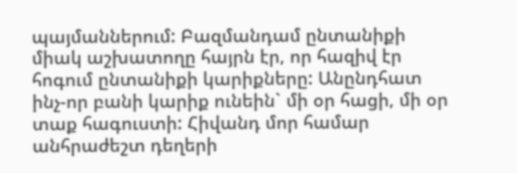պայմաններում: Բազմանդամ ընտանիքի միակ աշխատողը հայրն էր, որ հազիվ էր հոգում ընտանիքի կարիքները: Անընդհատ ինչ-որ բանի կարիք ունեին` մի օր հացի, մի օր տաք հագուստի: Հիվանդ մոր համար անհրաժեշտ դեղերի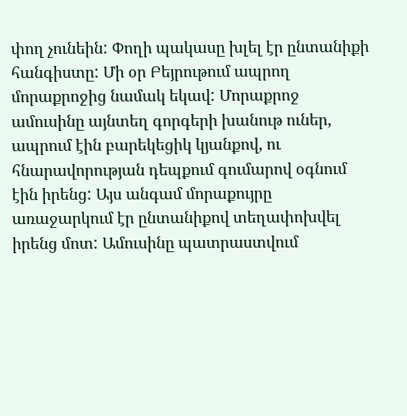փող չունեին: Փողի պակասը խլել էր ընտանիքի հանգիստը: Մի օր Բեյրութում ապրող մորաքրոջից նամակ եկավ: Մորաքրոջ ամուսինը այնտեղ գորգերի խանութ ուներ, ապրում էին բարեկեցիկ կյանքով, ու հնարավորության դեպքում գումարով օգնում էին իրենց: Այս անգամ մորաքույրը առաջարկում էր ընտանիքով տեղափոխվել իրենց մոտ: Ամուսինը պատրաստվում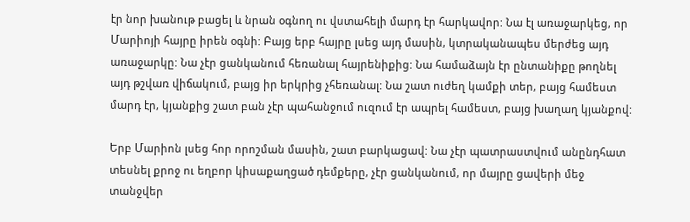էր նոր խանութ բացել և նրան օգնող ու վստահելի մարդ էր հարկավոր: Նա էլ առաջարկեց, որ Մարիոյի հայրը իրեն օգնի: Բայց երբ հայրը լսեց այդ մասին, կտրականապես մերժեց այդ առաջարկը: Նա չէր ցանկանում հեռանալ հայրենիքից: Նա համաձայն էր ընտանիքը թողնել այդ թշվառ վիճակում, բայց իր երկրից չհեռանալ: Նա շատ ուժեղ կամքի տեր, բայց համեստ մարդ էր, կյանքից շատ բան չէր պահանջում ուզում էր ապրել համեստ, բայց խաղաղ կյանքով:

Երբ Մարիոն լսեց հոր որոշման մասին, շատ բարկացավ: Նա չէր պատրաստվում անընդհատ տեսնել քրոջ ու եղբոր կիսաքաղցած դեմքերը, չէր ցանկանում, որ մայրը ցավերի մեջ տանջվեր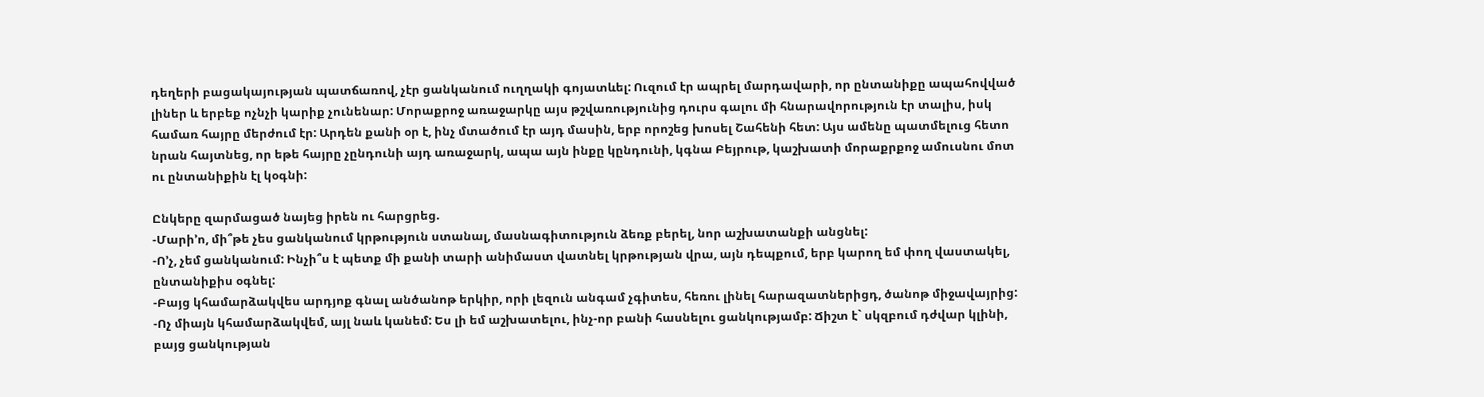դեղերի բացակայության պատճառով, չէր ցանկանում ուղղակի գոյատևել: Ուզում էր ապրել մարդավարի, որ ընտանիքը ապահովված լիներ և երբեք ոչնչի կարիք չունենար: Մորաքրոջ առաջարկը այս թշվառությունից դուրս գալու մի հնարավորություն էր տալիս, իսկ համառ հայրը մերժում էր: Արդեն քանի օր է, ինչ մտածում էր այդ մասին, երբ որոշեց խոսել Շահենի հետ: Այս ամենը պատմելուց հետո նրան հայտնեց, որ եթե հայրը չընդունի այդ առաջարկ, ապա այն ինքը կընդունի, կգնա Բեյրութ, կաշխատի մորաքրքոջ ամուսնու մոտ ու ընտանիքին էլ կօգնի:

Ընկերը զարմացած նայեց իրեն ու հարցրեց.
-Մարի’ո, մի՞թե չես ցանկանում կրթություն ստանալ, մասնագիտություն ձեռք բերել, նոր աշխատանքի անցնել:
-Ո’չ, չեմ ցանկանում: Ինչի՞ս է պետք մի քանի տարի անիմաստ վատնել կրթության վրա, այն դեպքում, երբ կարող եմ փող վաստակել, ընտանիքիս օգնել:
-Բայց կհամարձակվես արդյոք գնալ անծանոթ երկիր, որի լեզուն անգամ չգիտես, հեռու լինել հարազատներիցդ, ծանոթ միջավայրից:
-Ոչ միայն կհամարձակվեմ, այլ նաև կանեմ: Ես լի եմ աշխատելու, ինչ-որ բանի հասնելու ցանկությամբ: Ճիշտ է` սկզբում դժվար կլինի, բայց ցանկության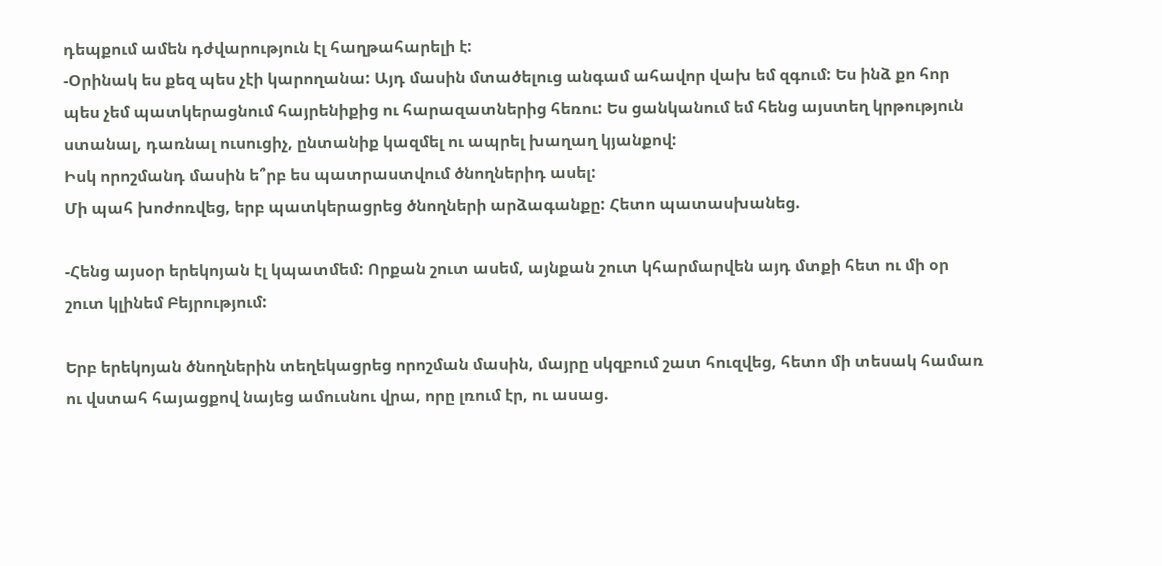դեպքում ամեն դժվարություն էլ հաղթահարելի է:
-Օրինակ ես քեզ պես չէի կարողանա: Այդ մասին մտածելուց անգամ ահավոր վախ եմ զգում: Ես ինձ քո հոր պես չեմ պատկերացնում հայրենիքից ու հարազատներից հեռու: Ես ցանկանում եմ հենց այստեղ կրթություն ստանալ, դառնալ ուսուցիչ, ընտանիք կազմել ու ապրել խաղաղ կյանքով:
Իսկ որոշմանդ մասին ե՞րբ ես պատրաստվում ծնողներիդ ասել:
Մի պահ խոժոռվեց, երբ պատկերացրեց ծնողների արձագանքը: Հետո պատասխանեց.

-Հենց այսօր երեկոյան էլ կպատմեմ: Որքան շուտ ասեմ, այնքան շուտ կհարմարվեն այդ մտքի հետ ու մի օր շուտ կլինեմ Բեյրությում:

Երբ երեկոյան ծնողներին տեղեկացրեց որոշման մասին, մայրը սկզբում շատ հուզվեց, հետո մի տեսակ համառ ու վստահ հայացքով նայեց ամուսնու վրա, որը լռում էր, ու ասաց.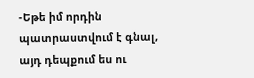-Եթե իմ որդին պատրաստվում է գնալ, այդ դեպքում ես ու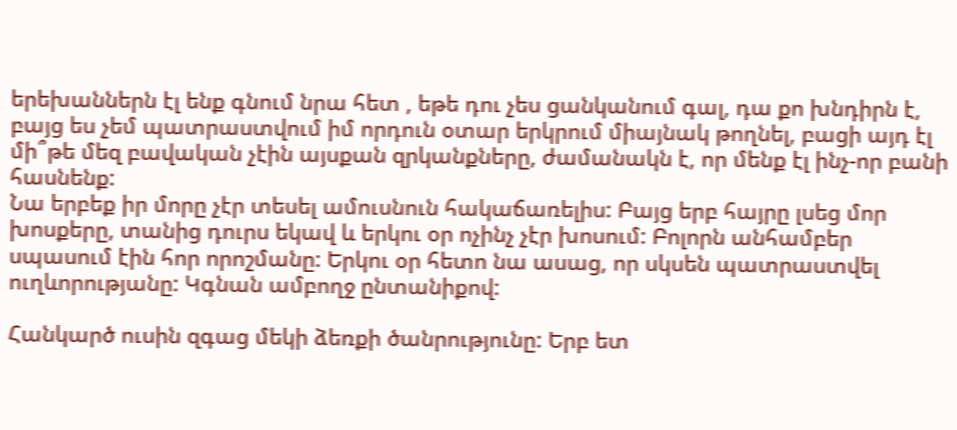երեխաններն էլ ենք գնում նրա հետ , եթե դու չես ցանկանում գալ, դա քո խնդիրն է, բայց ես չեմ պատրաստվում իմ որդուն օտար երկրում միայնակ թողնել, բացի այդ էլ մի՞թե մեզ բավական չէին այսքան զրկանքները, ժամանակն է, որ մենք էլ ինչ-որ բանի հասնենք:
Նա երբեք իր մորը չէր տեսել ամուսնուն հակաճառելիս: Բայց երբ հայրը լսեց մոր խոսքերը, տանից դուրս եկավ և երկու օր ոչինչ չէր խոսում: Բոլորն անհամբեր սպասում էին հոր որոշմանը: Երկու օր հետո նա ասաց, որ սկսեն պատրաստվել ուղևորությանը: Կգնան ամբողջ ընտանիքով:

Հանկարծ ուսին զգաց մեկի ձեռքի ծանրությունը: Երբ ետ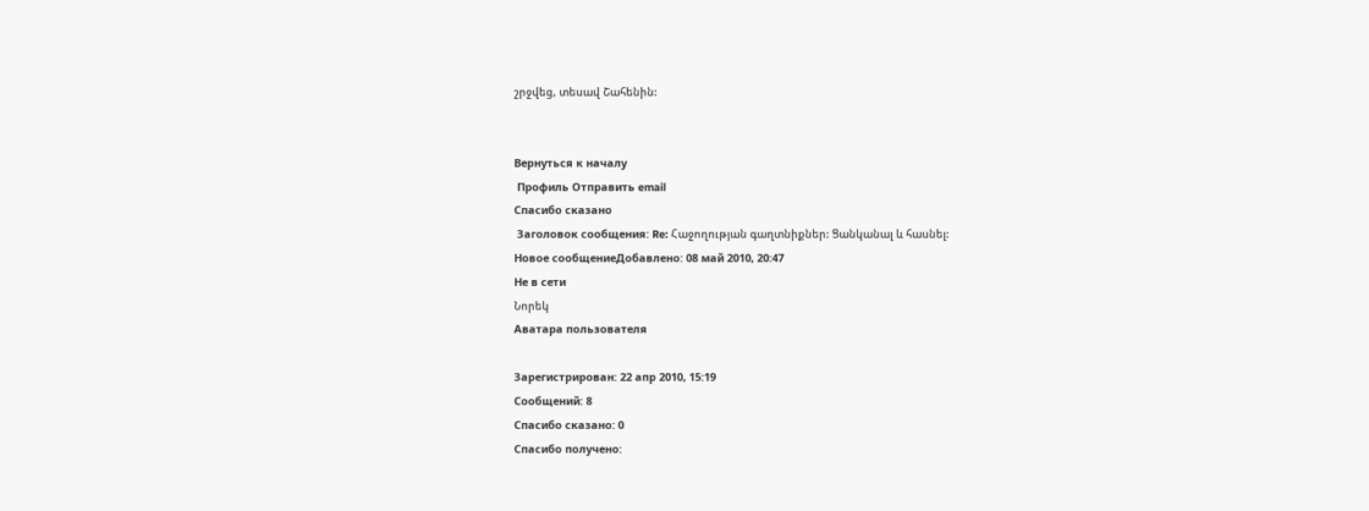շրջվեց, տեսավ Շահենին:


Вернуться к началу
 Профиль Отправить email
Cпасибо сказано
 Заголовок сообщения: Re: Հաջողության գաղտնիքներ: Ցանկանալ և հասնել:
Новое сообщениеДобавлено: 08 май 2010, 20:47
Не в сети
Նորեկ
Аватара пользователя

Зарегистрирован: 22 апр 2010, 15:19
Сообщений: 8
Cпасибо сказано: 0
Спасибо получено: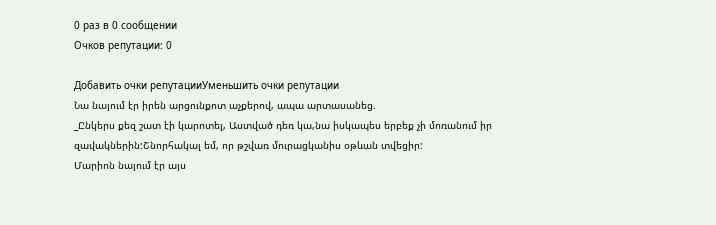0 раз в 0 сообщении
Очков репутации: 0

Добавить очки репутацииУменьшить очки репутации
Նա նայում էր իրեն արցունքոտ աչքերով, ապա արտասանեց.
_Ընկերս քեզ շատ էի կարոտել, Աստված դեռ կա,նա իսկապես երբեք չի մոռանում իր զավակներին:Շնորհակալ եմ, որ թշվառ մուրացկանիս օթևան տվեցիր:
Մարիոն նայում էր այս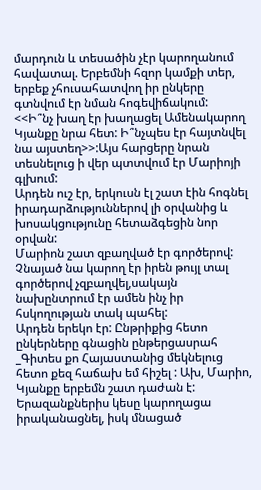մարդուն և տեսածին չէր կարողանում հավատալ. Երբեմնի հզոր կամքի տեր, երբեք չհուսահատվող իր ընկերը գտնվում էր նման հոգեվիճակում:
<<Ի՞նչ խաղ էր խաղացել Ամենակարող Կյանքը նրա հետ: Ի՞նչպես էր հայտնվել նա այստեղ>>:Այս հարցերը նրան տեսնելուց ի վեր պտտվում էր Մարիոյի գլխում:
Արդեն ուշ էր, երկուսն էլ շատ էին հոգնել իրադարձություններով լի օրվանից և խոսակցությունը հետաձգեցին նոր օրվան:
Մարիոն շատ զբաղված էր գործերով: Չնայած նա կարող էր իրեն թույլ տալ գործերով չզբաղվել,սակայն նախընտրում էր ամեն ինչ իր հսկողության տակ պահել:
Արդեն երեկո էր: Ընթրիքից հետո ընկերները գնացին ընթերցասրահ
_Գիտես քո Հայաստանից մեկնելուց հետո քեզ հաճախ եմ հիշել : Ախ, Մարիո, Կյանքը երբեմն շատ դաժան է: Երազանքներիս կեսը կարողացա իրականացնել, իսկ մնացած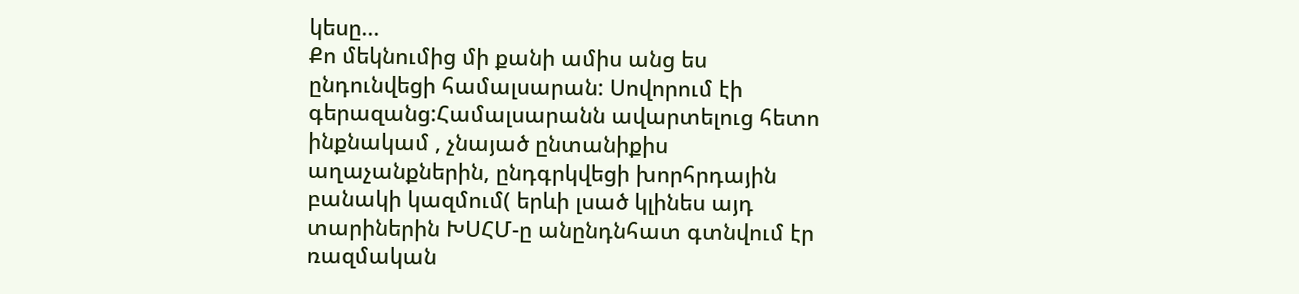կեսը...
Քո մեկնումից մի քանի ամիս անց ես ընդունվեցի համալսարան: Սովորում էի գերազանց:Համալսարանն ավարտելուց հետո ինքնակամ , չնայած ընտանիքիս աղաչանքներին, ընդգրկվեցի խորհրդային բանակի կազմում( երևի լսած կլինես այդ տարիներին ԽՍՀՄ-ը անընդնհատ գտնվում էր ռազմական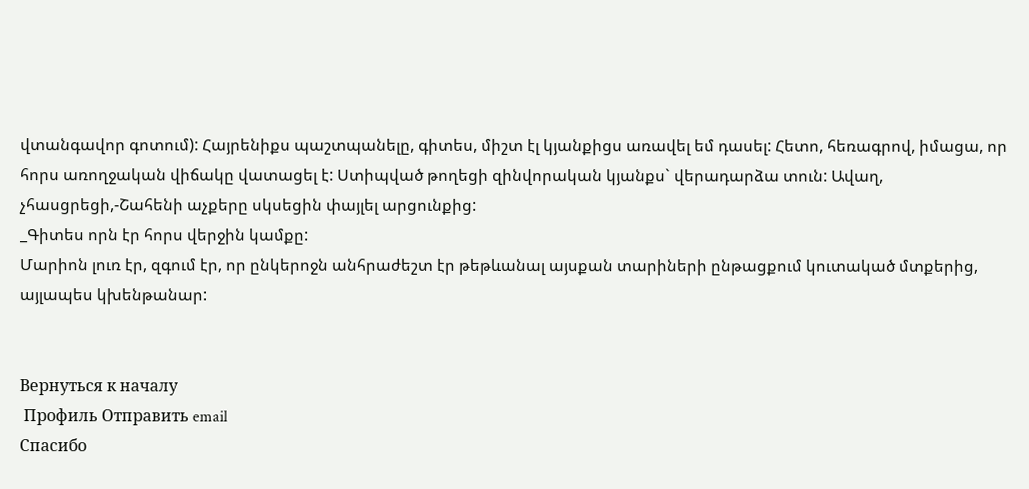վտանգավոր գոտում): Հայրենիքս պաշտպանելը, գիտես, միշտ էլ կյանքիցս առավել եմ դասել: Հետո, հեռագրով, իմացա, որ հորս առողջական վիճակը վատացել է: Ստիպված թողեցի զինվորական կյանքս` վերադարձա տուն: Ավաղ, չհասցրեցի,-Շահենի աչքերը սկսեցին փայլել արցունքից:
_Գիտես որն էր հորս վերջին կամքը:
Մարիոն լուռ էր, զգում էր, որ ընկերոջն անհրաժեշտ էր թեթևանալ այսքան տարիների ընթացքում կուտակած մտքերից, այլապես կխենթանար:


Вернуться к началу
 Профиль Отправить email
Cпасибо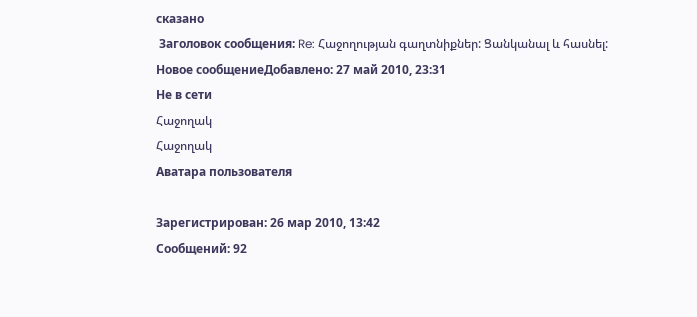сказано
 Заголовок сообщения: Re: Հաջողության գաղտնիքներ: Ցանկանալ և հասնել:
Новое сообщениеДобавлено: 27 май 2010, 23:31
Не в сети
Հաջողակ
Հաջողակ
Аватара пользователя

Зарегистрирован: 26 мар 2010, 13:42
Сообщений: 92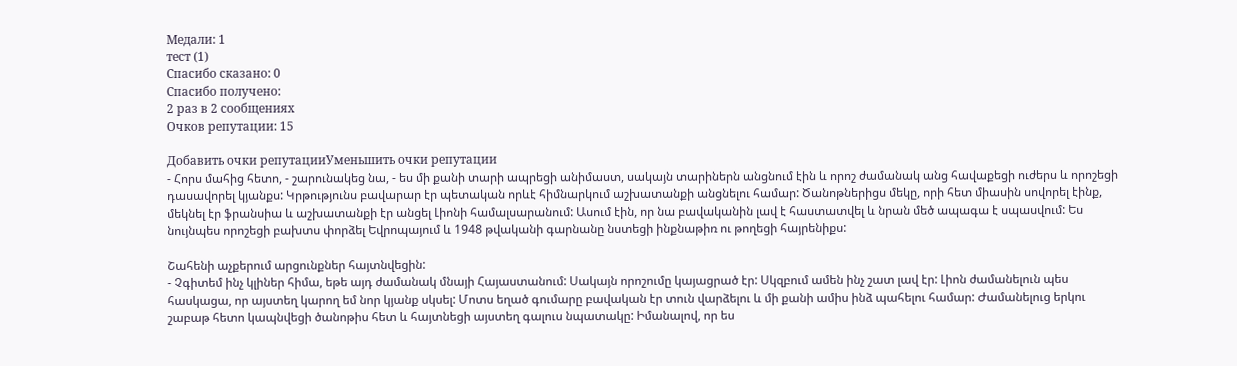Медали: 1
тест (1)
Cпасибо сказано: 0
Спасибо получено:
2 раз в 2 сообщениях
Очков репутации: 15

Добавить очки репутацииУменьшить очки репутации
- Հորս մահից հետո, - շարունակեց նա, - ես մի քանի տարի ապրեցի անիմաստ, սակայն տարիներն անցնում էին և որոշ ժամանակ անց հավաքեցի ուժերս և որոշեցի դասավորել կյանքս: Կրթությունս բավարար էր պետական որևէ հիմնարկում աշխատանքի անցնելու համար: Ծանոթներիցս մեկը, որի հետ միասին սովորել էինք, մեկնել էր ֆրանսիա և աշխատանքի էր անցել Լիոնի համալսարանում: Ասում էին, որ նա բավականին լավ է հաստատվել և նրան մեծ ապագա է սպասվում: Ես նույնպես որոշեցի բախտս փորձել Եվրոպայում և 1948 թվականի գարնանը նստեցի ինքնաթիռ ու թողեցի հայրենիքս:

Շահենի աչքերում արցունքներ հայտնվեցին:
- Չգիտեմ ինչ կլիներ հիմա, եթե այդ ժամանակ մնայի Հայաստանում: Սակայն որոշումը կայացրած էր: Սկզբում ամեն ինչ շատ լավ էր: Լիոն ժամանելուն պես հասկացա, որ այստեղ կարող եմ նոր կյանք սկսել: Մոտս եղած գումարը բավական էր տուն վարձելու և մի քանի ամիս ինձ պահելու համար: Ժամանելուց երկու շաբաթ հետո կապնվեցի ծանոթիս հետ և հայտնեցի այստեղ գալուս նպատակը: Իմանալով, որ ես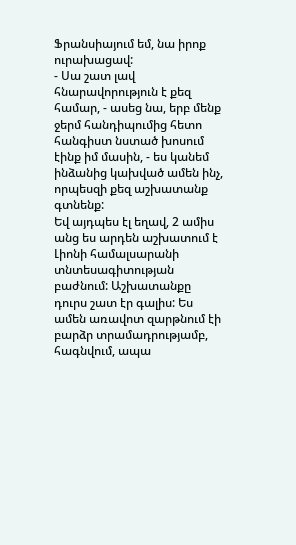Ֆրանսիայում եմ, նա իրոք ուրախացավ:
- Սա շատ լավ հնարավորություն է քեզ համար, - ասեց նա, երբ մենք ջերմ հանդիպումից հետո հանգիստ նստած խոսում էինք իմ մասին, - ես կանեմ ինձանից կախված ամեն ինչ, որպեսզի քեզ աշխատանք գտնենք:
Եվ այդպես էլ եղավ, 2 ամիս անց ես արդեն աշխատում է Լիոնի համալսարանի տնտեսագիտության բաժնում: Աշխատանքը դուրս շատ էր գալիս: Ես ամեն առավոտ զարթնում էի բարձր տրամադրությամբ, հագնվում, ապա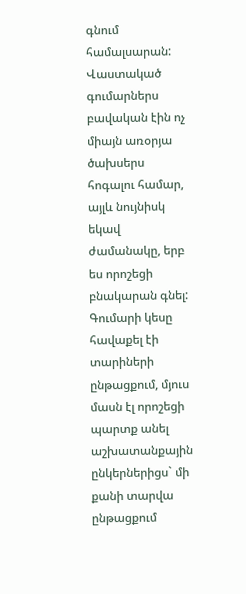գնում համալսարան: Վաստակած գումարներս բավական էին ոչ միայն առօրյա ծախսերս հոգալու համար, այլև նույնիսկ եկավ ժամանակը, երբ ես որոշեցի բնակարան գնել: Գումարի կեսը հավաքել էի տարիների ընթացքում, մյուս մասն էլ որոշեցի պարտք անել աշխատանքային ընկերներիցս` մի քանի տարվա ընթացքում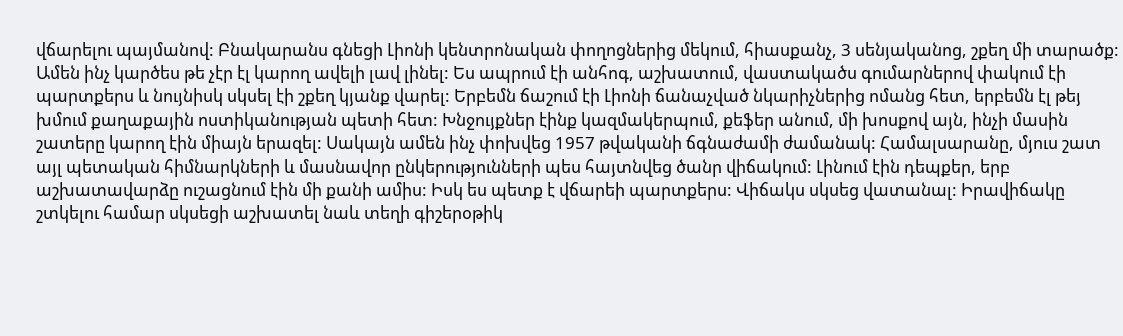վճարելու պայմանով: Բնակարանս գնեցի Լիոնի կենտրոնական փողոցներից մեկում, հիասքանչ, 3 սենյականոց, շքեղ մի տարածք: Ամեն ինչ կարծես թե չէր էլ կարող ավելի լավ լինել: Ես ապրում էի անհոգ, աշխատում, վաստակածս գումարներով փակում էի պարտքերս և նույնիսկ սկսել էի շքեղ կյանք վարել: Երբեմն ճաշում էի Լիոնի ճանաչված նկարիչներից ոմանց հետ, երբեմն էլ թեյ խմում քաղաքային ոստիկանության պետի հետ: Խնջույքներ էինք կազմակերպում, քեֆեր անում, մի խոսքով այն, ինչի մասին շատերը կարող էին միայն երազել: Սակայն ամեն ինչ փոխվեց 1957 թվականի ճգնաժամի ժամանակ: Համալսարանը, մյուս շատ այլ պետական հիմնարկների և մասնավոր ընկերությունների պես հայտնվեց ծանր վիճակում: Լինում էին դեպքեր, երբ աշխատավարձը ուշացնում էին մի քանի ամիս: Իսկ ես պետք է վճարեի պարտքերս: Վիճակս սկսեց վատանալ: Իրավիճակը շտկելու համար սկսեցի աշխատել նաև տեղի գիշերօթիկ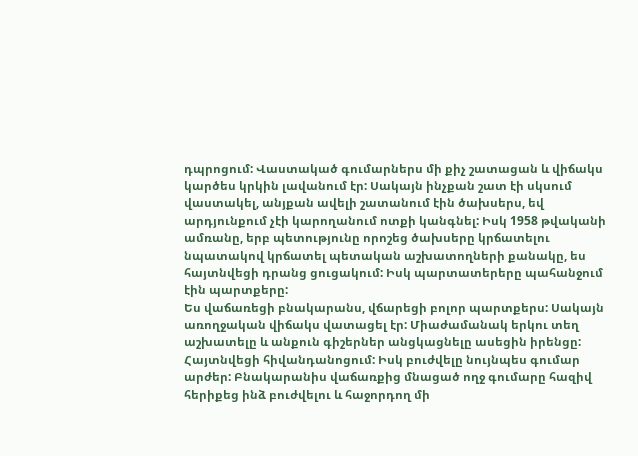դպրոցում: Վաստակած գումարներս մի քիչ շատացան և վիճակս կարծես կրկին լավանում էր: Սակայն ինչքան շատ էի սկսում վաստակել, անյքան ավելի շատանում էին ծախսերս, եվ արդյունքում չէի կարողանում ոտքի կանգնել: Իսկ 1958 թվականի ամռանը, երբ պետությունը որոշեց ծախսերը կրճատելու նպատակով կրճատել պետական աշխատողների քանակը, ես հայտնվեցի դրանց ցուցակում: Իսկ պարտատերերը պահանջում էին պարտքերը:
Ես վաճառեցի բնակարանս, վճարեցի բոլոր պարտքերս: Սակայն առողջական վիճակս վատացել էր: Միաժամանակ երկու տեղ աշխատելը և անքուն գիշերներ անցկացնելը ասեցին իրենցը: Հայտնվեցի հիվանդանոցում: Իսկ բուժվելը նույնպես գումար արժեր: Բնակարանիս վաճառքից մնացած ողջ գումարը հազիվ հերիքեց ինձ բուժվելու և հաջորդող մի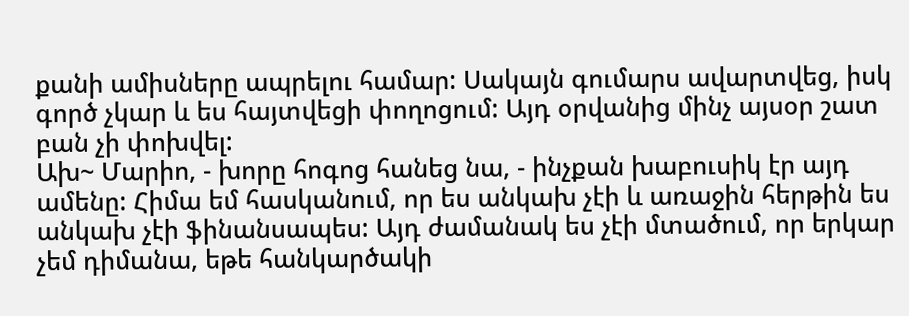քանի ամիսները ապրելու համար: Սակայն գումարս ավարտվեց, իսկ գործ չկար և ես հայտվեցի փողոցում: Այդ օրվանից մինչ այսօր շատ բան չի փոխվել:
Ախ~ Մարիո, - խորը հոգոց հանեց նա, - ինչքան խաբուսիկ էր այդ ամենը: Հիմա եմ հասկանում, որ ես անկախ չէի և առաջին հերթին ես անկախ չէի ֆինանսապես: Այդ ժամանակ ես չէի մտածում, որ երկար չեմ դիմանա, եթե հանկարծակի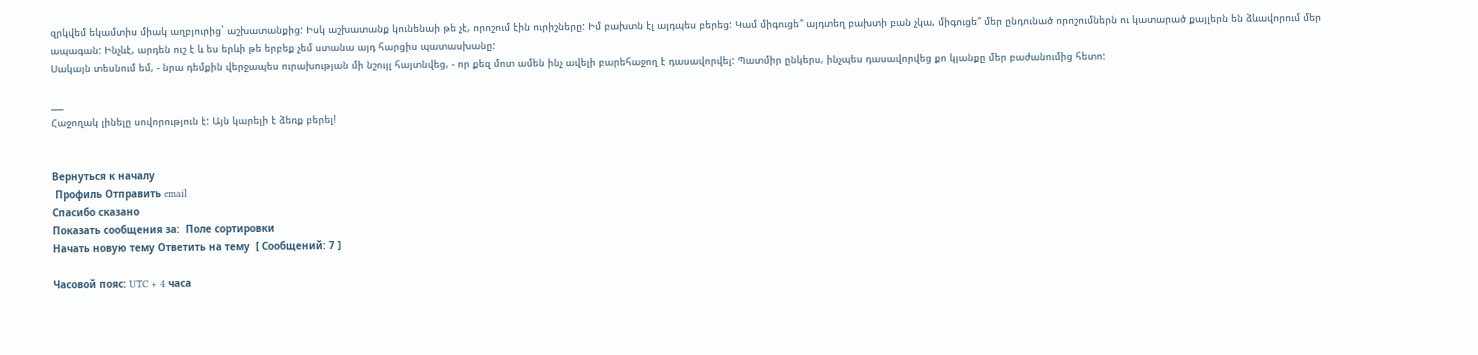զրկվեմ եկամտիս միակ աղբյուրից` աշխատանքից: Իսկ աշխատանք կունենաի թե չէ, որոշում էին ուրիշները: Իմ բախտն էլ այդպես բերեց: Կամ միգուցե՞ այդտեղ բախտի բան չկա, միգուցե՞ մեր ընդունած որոշումներն ու կատարած քայլերն են ձևավորում մեր ապագան: Ինչևէ, արդեն ուշ է և ես երևի թե երբեք չեմ ստանա այդ հարցիս պատասխանը:
Սակայն տեսնում եմ, - նրա դեմքին վերջապես ուրախության մի նշույլ հայտնվեց, - որ քեզ մոտ ամեն ինչ ավելի բարեհաջող է դասավորվել: Պատմիր ընկերս, ինչպես դասավորվեց քո կյանքը մեր բաժանումից հետո:

___
Հաջողակ լինելը սովորություն է: Այն կարելի է ձեռք բերել!


Вернуться к началу
 Профиль Отправить email
Cпасибо сказано
Показать сообщения за:  Поле сортировки
Начать новую тему Ответить на тему  [ Сообщений: 7 ]

Часовой пояс: UTC + 4 часа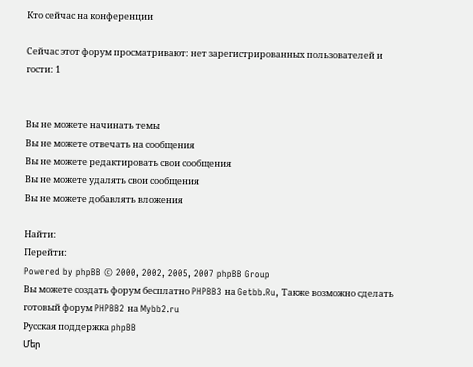Кто сейчас на конференции

Сейчас этот форум просматривают: нет зарегистрированных пользователей и гости: 1


Вы не можете начинать темы
Вы не можете отвечать на сообщения
Вы не можете редактировать свои сообщения
Вы не можете удалять свои сообщения
Вы не можете добавлять вложения

Найти:
Перейти:
Powered by phpBB © 2000, 2002, 2005, 2007 phpBB Group
Вы можете создать форум бесплатно PHPBB3 на Getbb.Ru, Также возможно сделать готовый форум PHPBB2 на Mybb2.ru
Русская поддержка phpBB
Մեր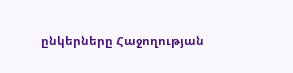ընկերները Հաջողության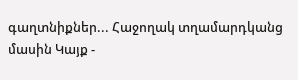գաղտնիքներ... Հաջողակ տղամարդկանց մասին Կայք -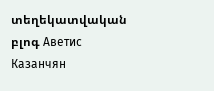տեղեկատվական բլոգ Аветис Казанчян